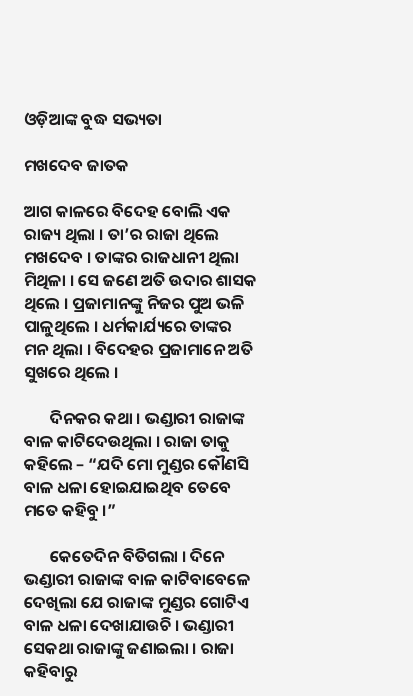ଓଡ଼ିଆଙ୍କ ବୁଦ୍ଧ ସଭ୍ୟତା

ମଖଦେବ ଜାତକ

ଆଗ କାଳରେ ବିଦେହ ବୋଲି ଏକ ରାଜ୍ୟ ଥିଲା । ତା’ର ରାଜା ଥିଲେ ମଖଦେବ । ତାଙ୍କର ରାଜଧାନୀ ଥିଲା ମିଥିଳା । ସେ ଜଣେ ଅତି ଉଦାର ଶାସକ ଥିଲେ । ପ୍ରଜାମାନଙ୍କୁ ନିଜର ପୁଅ ଭଳି ପାଳୁଥିଲେ । ଧର୍ମକାର୍ଯ୍ୟରେ ତାଙ୍କର ମନ ଥିଲା । ବିଦେହର ପ୍ରଜାମାନେ ଅତି ସୁଖରେ ଥିଲେ ।

       ଦିନକର କଥା । ଭଣ୍ଡାରୀ ରାଜାଙ୍କ ବାଳ କାଟିଦେଉଥିଲା । ରାଜା ତାକୁ କହିଲେ – “ଯଦି ମୋ ମୁଣ୍ଡର କୌଣସି ବାଳ ଧଳା ହୋଇଯାଇଥିବ ତେବେ ମତେ କହିବୁ ।”

       କେତେଦିନ ବିତିଗଲା । ଦିନେ ଭଣ୍ଡାରୀ ରାଜାଙ୍କ ବାଳ କାଟିବାବେଳେ ଦେଖିଲା ଯେ ରାଜାଙ୍କ ମୁଣ୍ଡର ଗୋଟିଏ ବାଳ ଧଳା ଦେଖାଯାଉଚି । ଭଣ୍ଡାରୀ ସେକଥା ରାଜାଙ୍କୁ ଜଣାଇଲା । ରାଜା କହିବାରୁ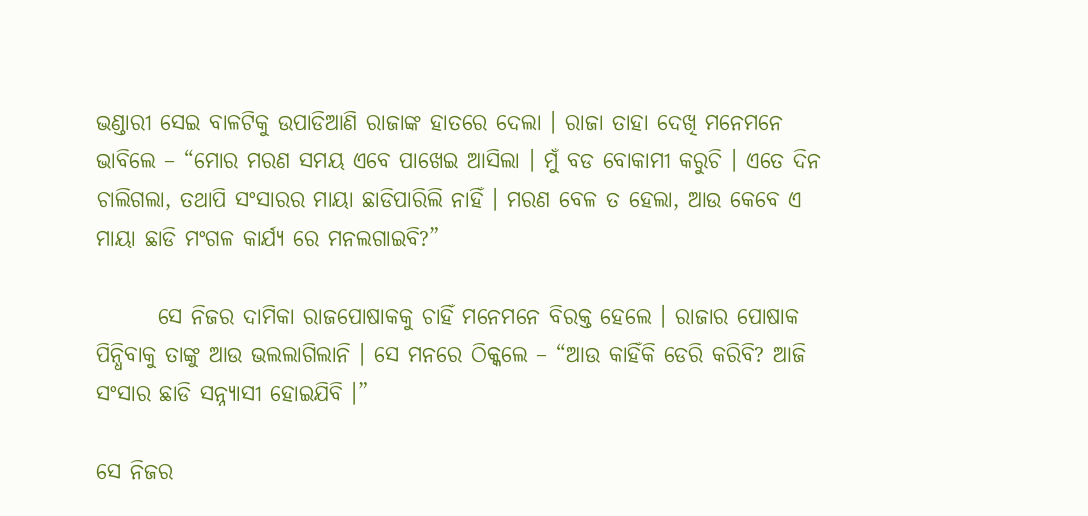ଭଣ୍ଡାରୀ ସେଇ ବାଳଟିକୁ ଉପାଡିଆଣି ରାଜାଙ୍କ ହାତରେ ଦେଲା । ରାଜା ତାହା ଦେଖି ମନେମନେ ଭାବିଲେ – “ମୋର ମରଣ ସମୟ ଏବେ ପାଖେଇ ଆସିଲା । ମୁଁ ବଡ ବୋକାମୀ କରୁଚି । ଏତେ ଦିନ ଚାଲିଗଲା, ତଥାପି ସଂସାରର ମାୟା ଛାଡିପାରିଲି ନାହିଁ । ମରଣ ବେଳ ତ ହେଲା, ଆଉ କେବେ ଏ ମାୟା ଛାଡି ମଂଗଳ କାର୍ଯ୍ୟ ରେ ମନଲଗାଇବି?”

       ସେ ନିଜର ଦାମିକା ରାଜପୋଷାକକୁ ଚାହିଁ ମନେମନେ ବିରକ୍ତ ହେଲେ । ରାଜାର ପୋଷାକ ପିନ୍ଧିବାକୁ ତାଙ୍କୁ ଆଉ ଭଲଲାଗିଲାନି । ସେ ମନରେ ଠିକ୍କଲେ – “ଆଉ କାହିଁକି ଡେରି କରିବି? ଆଜି ସଂସାର ଛାଡି ସନ୍ନ୍ୟାସୀ ହୋଇଯିବି ।”

ସେ ନିଜର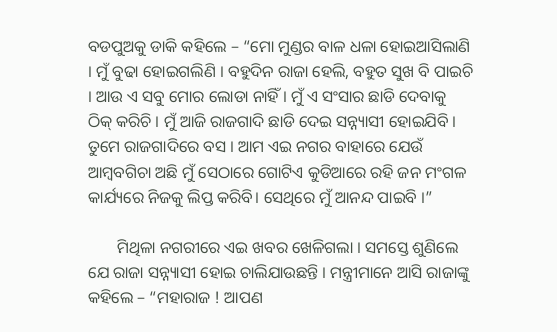ବଡପୁଅକୁ ଡାକି କହିଲେ – “ମୋ ମୁଣ୍ଡର ବାଳ ଧଳା ହୋଇଆସିଲାଣି । ମୁଁ ବୁଢା ହୋଇଗଲିଣି । ବହୁଦିନ ରାଜା ହେଲି, ବହୁତ ସୁଖ ବି ପାଇଚି । ଆଉ ଏ ସବୁ ମୋର ଲୋଡା ନାହିଁ । ମୁଁ ଏ ସଂସାର ଛାଡି ଦେବାକୁ ଠିକ୍ କରିଚି । ମୁଁ ଆଜି ରାଜଗାଦି ଛାଡି ଦେଇ ସନ୍ନ୍ୟାସୀ ହୋଇଯିବି । ତୁମେ ରାଜଗାଦିରେ ବସ । ଆମ ଏଇ ନଗର ବାହାରେ ଯେଉଁ ଆମ୍ବବଗିଚା ଅଛି ମୁଁ ସେଠାରେ ଗୋଟିଏ କୁଡିଆରେ ରହି ଜନ ମଂଗଳ କାର୍ଯ୍ୟରେ ନିଜକୁ ଲିପ୍ତ କରିବି। ସେଥିରେ ମୁଁ ଆନନ୍ଦ ପାଇବି ।”

       ମିଥିଳା ନଗରୀରେ ଏଇ ଖବର ଖେଳିଗଲା । ସମସ୍ତେ ଶୁଣିଲେ ଯେ ରାଜା ସନ୍ନ୍ୟାସୀ ହୋଇ ଚାଲିଯାଉଛନ୍ତି । ମନ୍ତ୍ରୀମାନେ ଆସି ରାଜାଙ୍କୁ କହିଲେ – “ମହାରାଜ ! ଆପଣ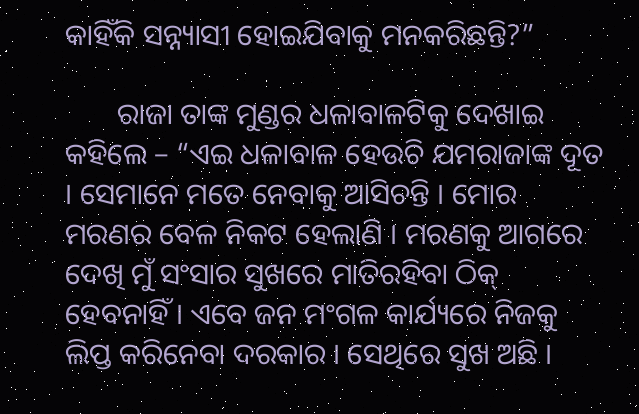କାହିଁକି ସନ୍ନ୍ୟାସୀ ହୋଇଯିବାକୁ ମନକରିଛନ୍ତି?”

       ରାଜା ତାଙ୍କ ମୁଣ୍ଡର ଧଳାବାଳଟିକୁ ଦେଖାଇ କହିଲେ – “ଏଇ ଧଳାବାଳ ହେଉଚି ଯମରାଜାଙ୍କ ଦୂତ । ସେମାନେ ମତେ ନେବାକୁ ଆସିଚନ୍ତି । ମୋର ମରଣର ବେଳ ନିକଟ ହେଲାଣି । ମରଣକୁ ଆଗରେ ଦେଖି ମୁଁ ସଂସାର ସୁଖରେ ମାତିରହିବା ଠିକ୍ ହେବନାହିଁ । ଏବେ ଜନ ମଂଗଳ କାର୍ଯ୍ୟରେ ନିଜକୁ ଲିପ୍ତ କରିନେବା ଦରକାର । ସେଥିରେ ସୁଖ ଅଛି ।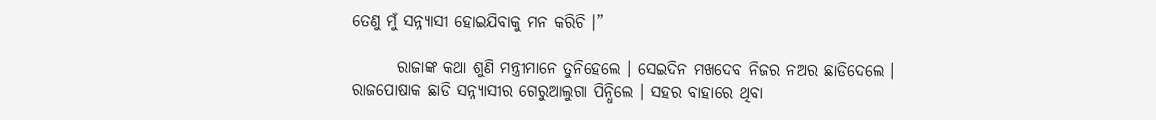ତେଣୁ ମୁଁ ସନ୍ନ୍ୟାସୀ ହୋଇଯିବାକୁ ମନ କରିଚି ।”

       ରାଜାଙ୍କ କଥା ଶୁଣି ମନ୍ତ୍ରୀମାନେ ତୁନିହେଲେ । ସେଇଦିନ ମଖଦେବ ନିଜର ନଅର ଛାଡିଦେଲେ । ରାଜପୋଷାକ ଛାଡି ସନ୍ନ୍ୟାସୀର ଗେରୁଆଲୁଗା ପିନ୍ଧିଲେ । ସହର ବାହାରେ ଥିବା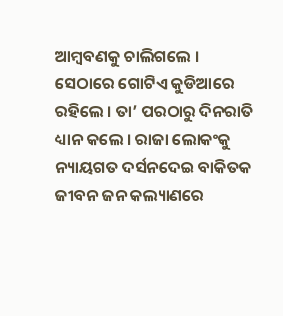ଆମ୍ବବଣକୁ ଚାଲିଗଲେ । ସେଠାରେ ଗୋଟିଏ କୁଡିଆରେ ରହିଲେ । ତା’ ପରଠାରୁ ଦିନରାତି ଧ୍ୟାନ କଲେ । ରାଜା ଲୋକଂକୁ ନ୍ୟାୟଗତ ଦର୍ସନଦେଇ ବାକିତକ ଜୀବନ ଜନ କଲ୍ୟାଣରେ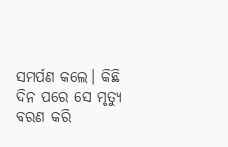ସମର୍ପଣ କଲେ। କିଛି ଦିନ ପରେ ସେ ମୃତ୍ୟୁ ବରଣ କରି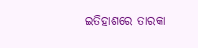ଇତିହାଶରେ ତାରକା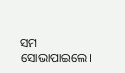ସମ ସୋଭାପାଇଲେ।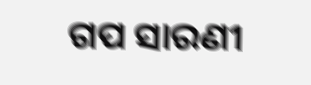ଗପ ସାରଣୀ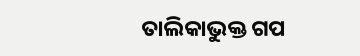ତାଲିକାଭୁକ୍ତ ଗପ